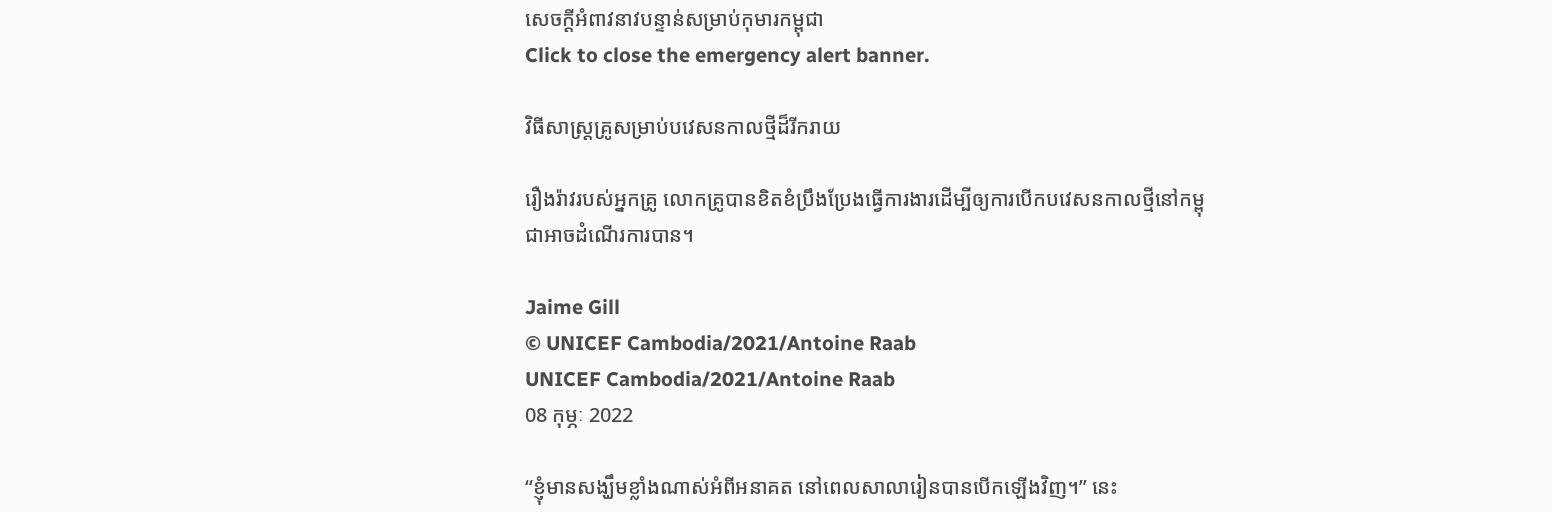សេចក្តីអំពាវនាវបន្ទាន់សម្រាប់កុមារកម្ពុជា
Click to close the emergency alert banner.

វិធីសាស្រ្តគ្រូសម្រាប់បវេសនកាលថ្មីដ៏រីករាយ

រឿងរ៉ាវរបស់អ្នកគ្រូ លោកគ្រូបានខិតខំប្រឹងប្រែងធ្វើការងារដើម្បីឲ្យការបើកបវេសនកាលថ្មីនៅកម្ពុជាអាចដំណើរការបាន។

Jaime Gill
© UNICEF Cambodia/2021/Antoine Raab
UNICEF Cambodia/2021/Antoine Raab
08 កុម្ភៈ 2022

“ខ្ញុំមានសង្ឃឹមខ្លាំងណាស់អំពីអនាគត នៅពេលសាលារៀនបានបើកឡើងវិញ។” នេះ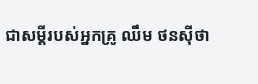ជាសម្ដីរបស់អ្នកគ្រូ ឈឹម ថនស៊ីថា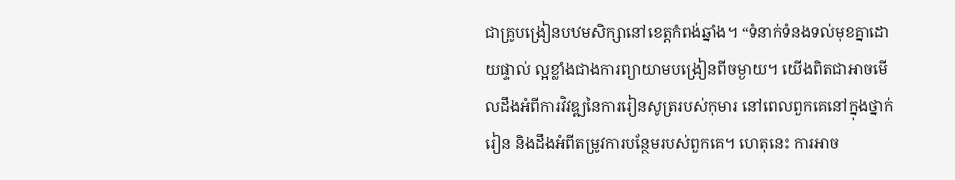ជាគ្រូបង្រៀនបឋមសិក្សានៅខេត្តកំពង់ឆ្នាំង។ “ទំនាក់ទំនងទល់មុខគ្នាដោយផ្ទាល់ ល្អខ្លាំងជាងការព្យាយាមបង្រៀនពីចម្ងាយ។ យើងពិតជាអាចមើលដឹងអំពីការវិវឌ្ឍនៃការរៀនសូត្ររបស់កុមារ នៅពេលពួកគេនៅក្នុងថ្នាក់រៀន និងដឹងអំពីតម្រូវការបន្ថែមរបស់ពួកគេ។ ហេតុនេះ ការអាច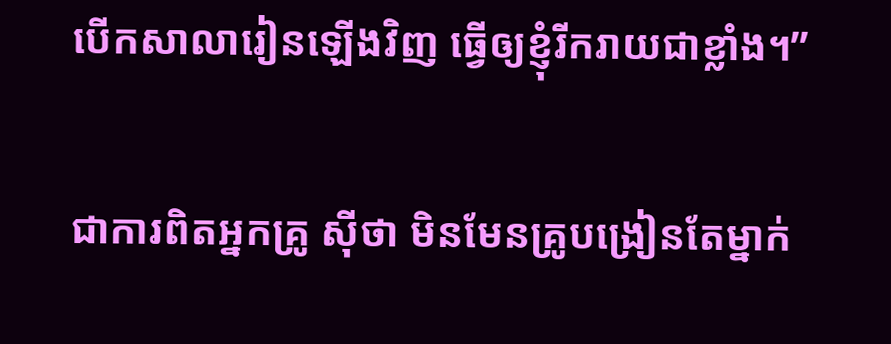បើកសាលារៀនឡើងវិញ ធ្វើឲ្យខ្ញុំរីករាយជាខ្លាំង។”

ជាការពិតអ្នកគ្រូ ស៊ីថា មិនមែនគ្រូបង្រៀនតែម្នាក់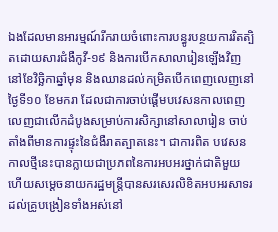ឯងដែលមានអារម្មណ៍រីករាយចំពោះការបន្ធូរបន្ថយការរិតត្បិតដោយសារជំងឺកូវី-១៩ និងការបើកសាលារៀនឡើងវិញនៅខែវិច្ឆិកាឆ្នាំមុន និងឈានដល់កម្រិតបើកពេញលេញនៅថ្ងៃទី១០ ខែមករា ដែលជាការចាប់ផ្ដើមបវេសនកាលពេញលេញជាលើកដំបូងសម្រាប់ការសិក្សានៅសាលារៀន ចាប់តាំងពីមានការផ្ទុះនៃជំងឺរាតត្បាតនេះ។ ជាការពិត បវេសនកាលថ្មីនេះបានក្លាយជាប្រភពនៃការអបអរថ្នាក់ជាតិមួយ ហើយសម្តេចនាយករដ្ឋមន្រ្តីបានសរសេរលិខិតអបអរសាទរដល់គ្រូបង្រៀនទាំងអស់នៅ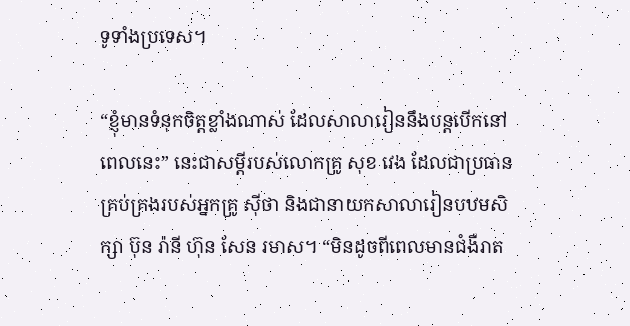ទូទាំងប្រទេស។

“ខ្ញុំមានទំនុកចិត្តខ្លាំងណាស់ ដែលសាលារៀននឹងបន្តបើកនៅពេលនេះ” នេះជាសម្ដីរបស់លោកគ្រូ សុខ វេង ដែលជាប្រធានគ្រប់គ្រងរបស់អ្នកគ្រូ ស៊ីថា និងជានាយកសាលារៀនបឋមសិក្សា ប៊ុន រ៉ានី ហ៊ុន សែន រមាស។ “មិនដូចពីពេលមានជំងឺរាត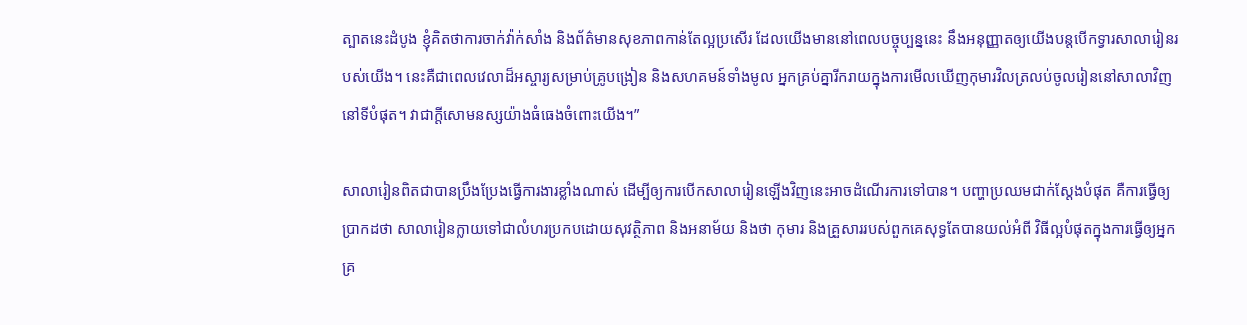ត្បាតនេះដំបូង ខ្ញុំគិតថាការចាក់វ៉ាក់សាំង និងព័ត៌មានសុខភាពកាន់តែល្អប្រសើរ ដែលយើងមាននៅពេលបច្ចុប្បន្ននេះ នឹងអនុញ្ញាតឲ្យយើងបន្តបើកទ្វារសាលារៀនរបស់យើង។ នេះគឺជាពេលវេលាដ៏អស្ចារ្យសម្រាប់គ្រូបង្រៀន និងសហគមន៍ទាំងមូល អ្នកគ្រប់គ្នារីករាយក្នុងការមើលឃើញកុមារវិលត្រលប់ចូលរៀននៅសាលាវិញនៅទីបំផុត។ វាជាក្ដីសោមនស្សយ៉ាងធំធេងចំពោះយើង។”

សាលារៀនពិតជាបានប្រឹងប្រែងធ្វើការងារខ្លាំងណាស់ ដើម្បីឲ្យការបើកសាលារៀនឡើងវិញនេះអាចដំណើរការទៅបាន។ បញ្ហាប្រឈមជាក់ស្ដែងបំផុត គឺការធ្វើឲ្យប្រាកដថា សាលារៀនក្លាយទៅជាលំហរប្រកបដោយសុវត្ថិភាព និងអនាម័យ និងថា កុមារ និងគ្រួសាររបស់ពួកគេសុទ្ធតែបានយល់អំពី វិធីល្អបំផុតក្នុងការធ្វើឲ្យអ្នកគ្រ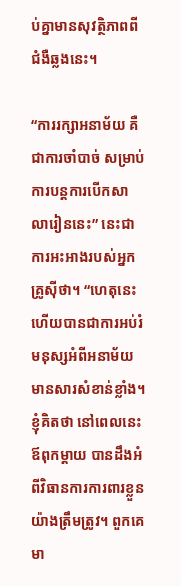ប់គ្នាមានសុវត្ថិភាពពីជំងឺឆ្លងនេះ។

“ការរក្សាអនាម័យ គឺជាការចាំបាច់ សម្រាប់ការបន្តការបើកសាលារៀននេះ” នេះជាការអះអាងរបស់អ្នកគ្រូស៊ីថា។ “ហេតុនេះហើយបានជាការអប់រំមនុស្សអំពីអនាម័យ មានសារសំខាន់ខ្លាំង។ ខ្ញុំគិតថា នៅពេលនេះ ឪពុកម្ដាយ បានដឹងអំពីវិធានការការពារខ្លួនយ៉ាងត្រឹមត្រូវ។ ពួកគេមា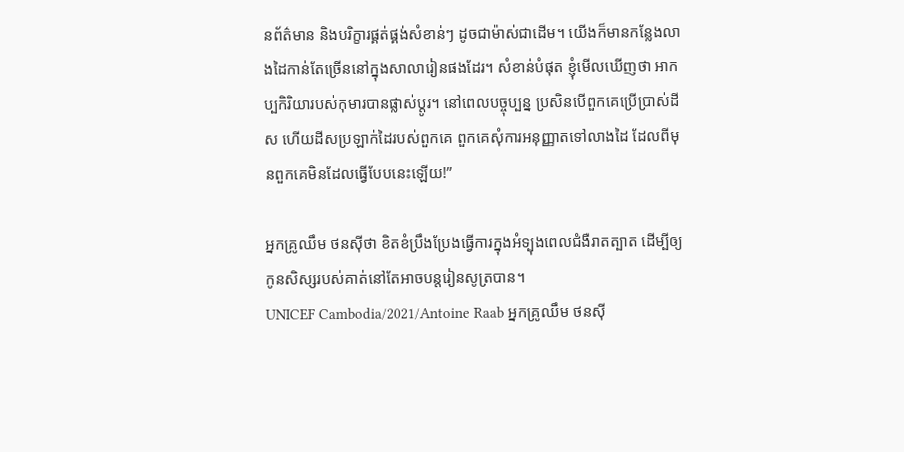នព័ត៌មាន និងបរិក្ខារផ្គត់ផ្គង់សំខាន់ៗ ដូចជាម៉ាស់ជាដើម។ យើងក៏មានកន្លែងលាងដៃកាន់តែច្រើននៅក្នុងសាលារៀនផងដែរ។ សំខាន់បំផុត ខ្ញុំមើលឃើញថា អាកប្បកិរិយារបស់កុមារបានផ្លាស់ប្ដូរ។ នៅពេលបច្ចុប្បន្ន ប្រសិនបើពួកគេប្រើប្រាស់ដីស ហើយដីសប្រឡាក់ដៃរបស់ពួកគេ ពួកគេសុំការអនុញ្ញាតទៅលាងដៃ ដែលពីមុនពួកគេមិនដែលធ្វើបែបនេះឡើយ!”

អ្នកគ្រូឈឹម ថនស៊ីថា ខិតខំប្រឹងប្រែងធ្វើការក្នុងអំទ្បុងពេលជំងឺរាតត្បាត ដើម្បីឲ្យកូនសិស្សរបស់គាត់នៅតែអាចបន្តរៀនសូត្របាន។
UNICEF Cambodia/2021/Antoine Raab អ្នកគ្រូឈឹម ថនស៊ី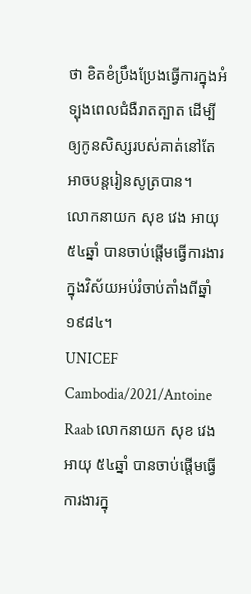ថា ខិតខំប្រឹងប្រែងធ្វើការក្នុងអំទ្បុងពេលជំងឺរាតត្បាត ដើម្បីឲ្យកូនសិស្សរបស់គាត់នៅតែអាចបន្តរៀនសូត្របាន។
លោកនាយក សុខ វេង អាយុ ៥៤ឆ្នាំ បានចាប់ផ្តើមធ្វើការងារក្នុងវិស័យអប់រំចាប់តាំងពីឆ្នាំ១៩៨៤។
UNICEF Cambodia/2021/Antoine Raab លោកនាយក សុខ វេង អាយុ ៥៤ឆ្នាំ បានចាប់ផ្តើមធ្វើការងារក្នុ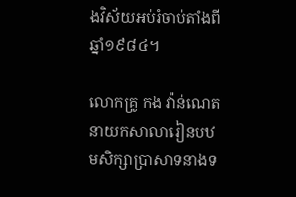ងវិស័យអប់រំចាប់តាំងពីឆ្នាំ១៩៨៤។

លោកគ្រូ កង វ៉ាន់ណេត នាយកសាលារៀនបឋមសិក្សាប្រាសាទនាងទ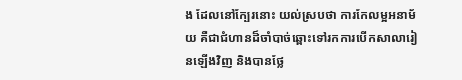ង ដែលនៅក្បែរនោះ យល់ស្របថា ការកែលម្អអនាម័យ គឺជាជំហានដ៏ចាំបាច់ឆ្ពោះទៅរកការបើកសាលារៀនឡើងវិញ និងបានថ្លែ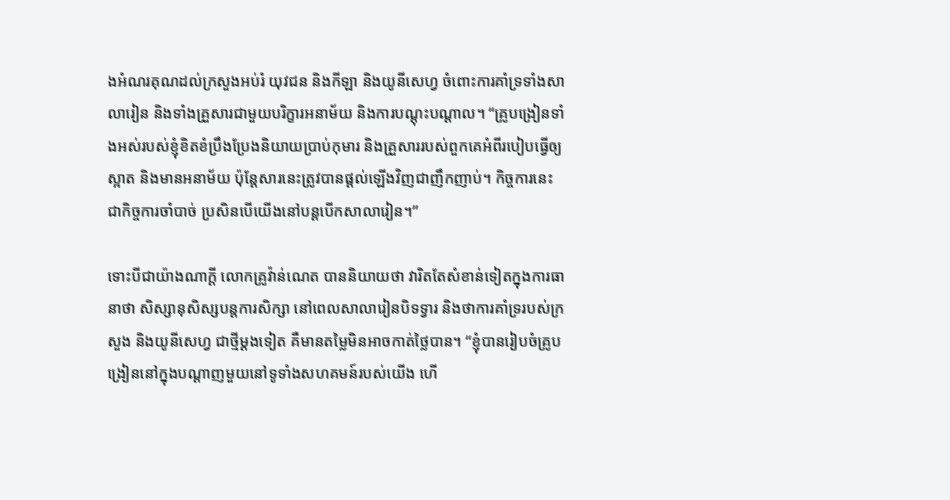ងអំណរគុណដល់ក្រសួងអប់រំ យុវជន និងកីឡា និងយូនីសេហ្វ ចំពោះការគាំទ្រទាំងសាលារៀន និងទាំងគ្រួសារជាមួយបរិក្ខារអនាម័យ និងការបណ្ដុះបណ្ដាល។ “គ្រូបង្រៀនទាំងអស់របស់ខ្ញុំខិតខំប្រឹងប្រែងនិយាយប្រាប់កុមារ និងគ្រួសាររបស់ពួកគេអំពីរបៀបធ្វើឲ្យស្អាត និងមានអនាម័យ ប៉ុន្តែសារនេះត្រូវបានផ្ដល់ឡើងវិញជាញឹកញាប់។ កិច្ចការនេះជាកិច្ចការចាំបាច់ ប្រសិនបើយើងនៅបន្តបើកសាលារៀន។”

ទោះបីជាយ៉ាងណាក្ដី លោកគ្រូវ៉ាន់ណេត បាននិយាយថា វារិតតែសំខាន់ទៀតក្នុងការធានាថា សិស្សានុសិស្សបន្តការសិក្សា នៅពេលសាលារៀនបិទទ្វារ និងថាការគាំទ្ររបស់ក្រសួង និងយូនីសេហ្វ ជាថ្មីម្ដងទៀត គឺមានតម្លៃមិនអាចកាត់ថ្លៃបាន។ “ខ្ញុំបានរៀបចំគ្រូបង្រៀននៅក្នុងបណ្ដាញមួយនៅទូទាំងសហគមន៍របស់យើង ហើ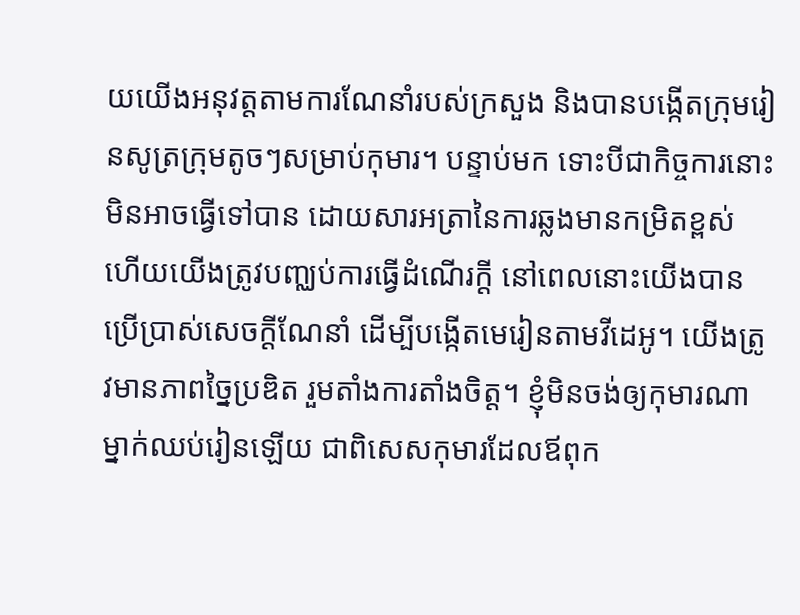យយើងអនុវត្តតាមការណែនាំរបស់ក្រសួង និងបានបង្កើតក្រុមរៀនសូត្រក្រុមតូចៗសម្រាប់កុមារ។ បន្ទាប់មក ទោះបីជាកិច្ចការនោះមិនអាចធ្វើទៅបាន ដោយសារអត្រានៃការឆ្លងមានកម្រិតខ្ពស់ ហើយយើងត្រូវបញ្ឈប់ការធ្វើដំណើរក្ដី នៅពេលនោះយើងបានប្រើប្រាស់សេចក្ដីណែនាំ ដើម្បីបង្កើតមេរៀនតាមវីដេអូ។ យើងត្រូវមានភាពច្នៃប្រឌិត រួមតាំងការតាំងចិត្ត។ ខ្ញុំមិនចង់ឲ្យកុមារណាម្នាក់ឈប់រៀនឡើយ ជាពិសេសកុមារដែលឪពុក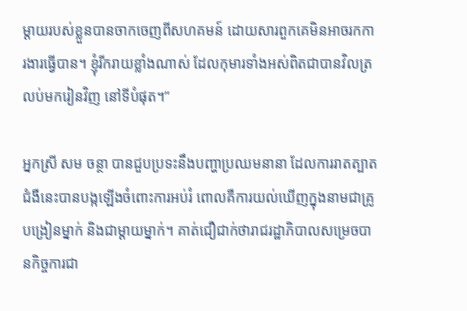ម្ដាយរបស់ខ្លួនបានចាកចេញពីសហគមន៍ ដោយសារពួកគេមិនអាចរកការងារធ្វើបាន។ ខ្ញុំរីករាយខ្លាំងណាស់ ដែលកុមារទាំងអស់ពិតជាបានវិលត្រលប់មករៀនវិញ នៅទីបំផុត។”

អ្នកស្រី សម ចន្ថា បានជួបប្រទះនឹងបញ្ហាប្រឈមនានា ដែលការរាតត្បាតជំងឺនេះបានបង្កឡើងចំពោះការអប់រំ ពោលគឺការយល់ឃើញក្នុងនាមជាគ្រូបង្រៀនម្នាក់ និងជាម្ដាយម្នាក់។ គាត់ជឿជាក់ថារាជរដ្ឋាភិបាលសម្រេចបានកិច្ចការជា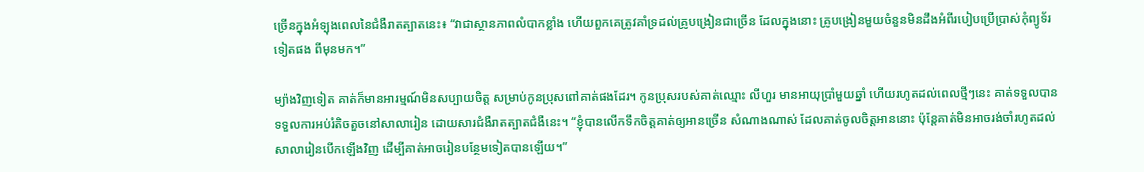ច្រើនក្នុងអំទ្បុងពេលនៃជំងឺរាតត្បាតនេះ៖ “វាជាស្ថានភាពលំបាកខ្លាំង ហើយពួកគេត្រូវគាំទ្រដល់គ្រូបង្រៀនជាច្រើន ដែលក្នុងនោះ គ្រូបង្រៀនមួយចំនួនមិនដឹងអំពីរបៀបប្រើប្រាស់កុំព្យូទ័រទៀតផង ពីមុនមក។”

ម្យ៉ាងវិញទៀត គាត់ក៏មានអារម្មណ៍មិនសប្បាយចិត្ត សម្រាប់កូនប្រុសពៅគាត់ផងដែរ។ កូនប្រុសរបស់គាត់ឈ្មោះ លីហួរ មានអាយុប្រាំមួយឆ្នាំ ហើយរហូតដល់ពេលថ្មីៗនេះ គាត់ទទួលបានទទួលការអប់រំតិចតួចនៅសាលារៀន ដោយសារជំងឺរាតត្បាតជំងឺនេះ។ “ខ្ញុំបានលើកទឹកចិត្តគាត់ឲ្យអានច្រើន សំណាងណាស់ ដែលគាត់ចូលចិត្តអាននោះ ប៉ុន្តែគាត់មិនអាចរង់ចាំរហូតដល់សាលារៀនបើកឡើងវិញ ដើម្បីគាត់អាចរៀនបន្ថែមទៀតបានឡើយ។”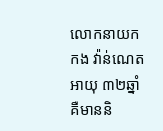លោកនាយក កង វ៉ាន់ណេត អាយុ ៣២ឆ្នាំ គឺមាននិ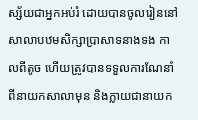ស្ស័យជាអ្នកអប់រំ ដោយបានចូលរៀននៅសាលាបឋមសិក្សាប្រាសាទនាងទង កាលពីតូច ហើយត្រូវបានទទួលការណែនាំពីនាយកសាលាមុន និងក្លាយជានាយក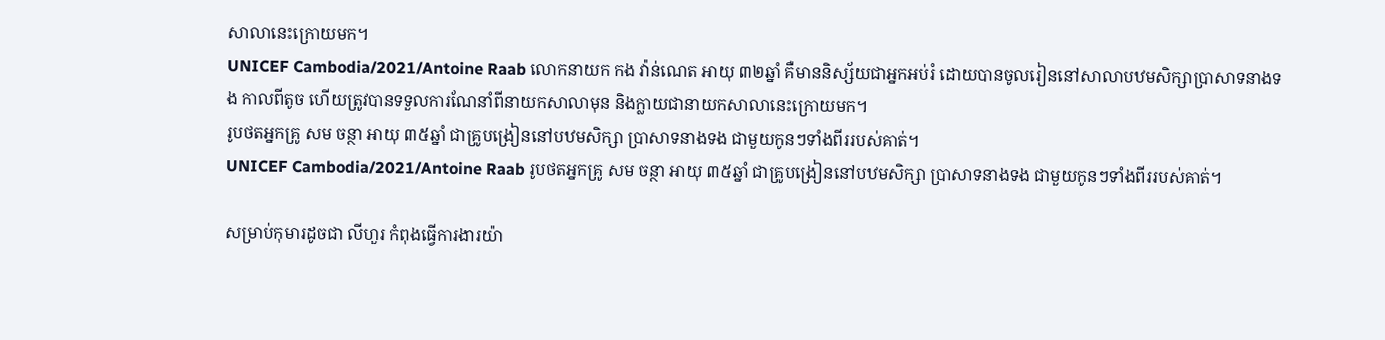សាលានេះក្រោយមក។
UNICEF Cambodia/2021/Antoine Raab លោកនាយក កង វ៉ាន់ណេត អាយុ ៣២ឆ្នាំ គឺមាននិស្ស័យជាអ្នកអប់រំ ដោយបានចូលរៀននៅសាលាបឋមសិក្សាប្រាសាទនាងទង កាលពីតូច ហើយត្រូវបានទទួលការណែនាំពីនាយកសាលាមុន និងក្លាយជានាយកសាលានេះក្រោយមក។
រូបថតអ្នកគ្រូ សម ចន្ថា អាយុ ៣៥ឆ្នាំ ជាគ្រូបង្រៀននៅបឋមសិក្សា ប្រាសាទនាងទង ជាមួយកូនៗទាំងពីររបស់គាត់។
UNICEF Cambodia/2021/Antoine Raab រូបថតអ្នកគ្រូ សម ចន្ថា អាយុ ៣៥ឆ្នាំ ជាគ្រូបង្រៀននៅបឋមសិក្សា ប្រាសាទនាងទង ជាមួយកូនៗទាំងពីររបស់គាត់។

សម្រាប់កុមារដូចជា លីហួរ កំពុងធ្វើការងារយ៉ា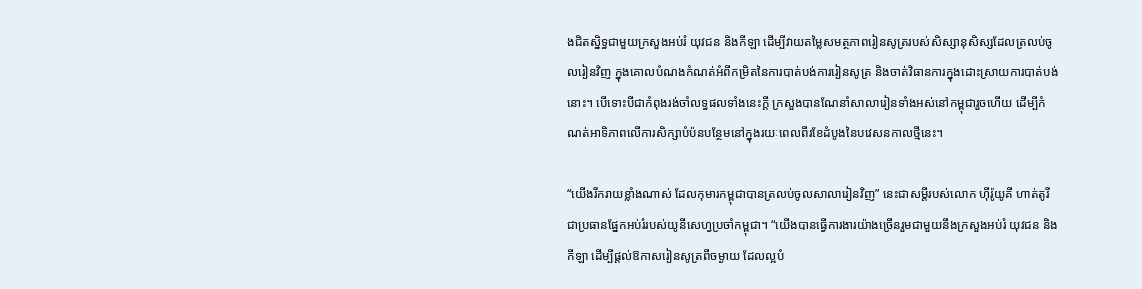ងជិតស្និទ្ធជាមួយក្រសួងអប់រំ យុវជន និងកីឡា ដើម្បីវាយតម្លៃសមត្ថភាពរៀនសូត្ររបស់សិស្សានុសិស្សដែលត្រលប់ចូលរៀនវិញ ក្នុងគោលបំណងកំណត់អំពីកម្រិតនៃការបាត់បង់ការរៀនសូត្រ និងចាត់វិធានការក្នុងដោះស្រាយការបាត់បង់នោះ។ បើទោះបីជាកំពុងរង់ចាំលទ្ធផលទាំងនេះក្ដី ក្រសួងបានណែនាំសាលារៀនទាំងអស់នៅកម្ពុជារួចហើយ ដើម្បីកំណត់អាទិភាពលើការសិក្សាបំប៉នបន្ថែមនៅក្នុងរយៈពេលពីរខែដំបូងនៃបវេសនកាលថ្មីនេះ។

“យើងរីករាយខ្លាំងណាស់ ដែលកុមារកម្ពុជាបានត្រលប់ចូលសាលារៀនវិញ” នេះជាសម្ដីរបស់លោក ហ៊ីរ៉ូយូគី ហាត់តូរី ជាប្រធានផ្នែកអប់រំរបស់យូនីសេហ្វប្រចាំកម្ពុជា។ “យើងបានធ្វើការងារយ៉ាងច្រើនរួមជាមួយនឹងក្រសួងអប់រំ យុវជន និងកីឡា ដើម្បីផ្ដល់ឱកាសរៀនសូត្រពីចម្ងាយ ដែលល្អបំ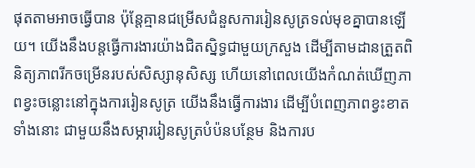ផុតតាមអាចធ្វើបាន ប៉ុន្តែគ្មានជម្រើសជំនួសការរៀនសូត្រទល់មុខគ្នាបានឡើយ។ យើងនឹងបន្តធ្វើការងារយ៉ាងជិតស្និទ្ធជាមួយក្រសួង ដើម្បីតាមដានត្រួតពិនិត្យភាពរីកចម្រើនរបស់សិស្សានុសិស្ស ហើយនៅពេលយើងកំណត់ឃើញភាពខ្វះចន្លោះនៅក្នុងការរៀនសូត្រ យើងនឹងធ្វើការងារ ដើម្បីបំពេញភាពខ្វះខាតទាំងនោះ ជាមួយនឹងសម្ភាររៀនសូត្របំប៉នបន្ថែម និងការប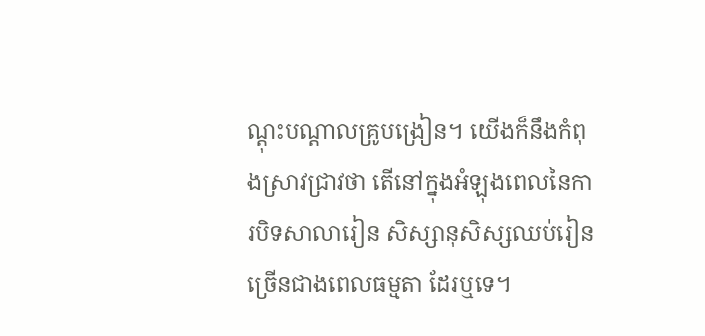ណ្ដុះបណ្ដាលគ្រូបង្រៀន។ យើងក៏នឹងកំពុងស្រាវជ្រាវថា តើនៅក្នុងអំឡុងពេលនៃការបិទសាលារៀន សិស្សានុសិស្សឈប់រៀនច្រើនជាងពេលធម្មតា ដែរឬទេ។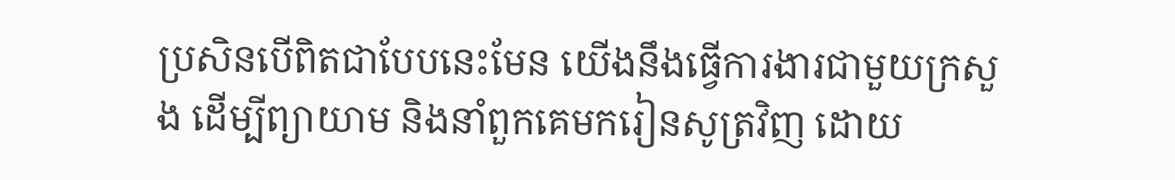ប្រសិនបើពិតជាបែបនេះមែន យើងនឹងធ្វើការងារជាមួយក្រសួង ដើម្បីព្យាយាម និងនាំពួកគេមករៀនសូត្រវិញ ដោយ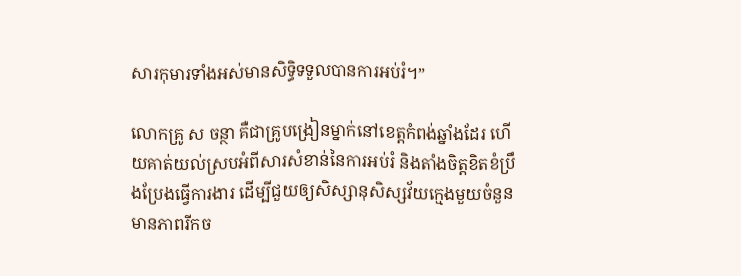សារកុមារទាំងអស់មានសិទ្ធិទទួលបានការអប់រំ។”

លោកគ្រូ ស ចន្ថា គឺជាគ្រូបង្រៀនម្នាក់នៅខេត្តកំពង់ឆ្នាំងដែរ ហើយគាត់យល់ស្របអំពីសារសំខាន់នៃការអប់រំ និងតាំងចិត្តខិតខំប្រឹងប្រែងធ្វើការងារ ដើម្បីជួយឲ្យសិស្សានុសិស្សវ័យក្មេងមួយចំនួនមានភាពរីកច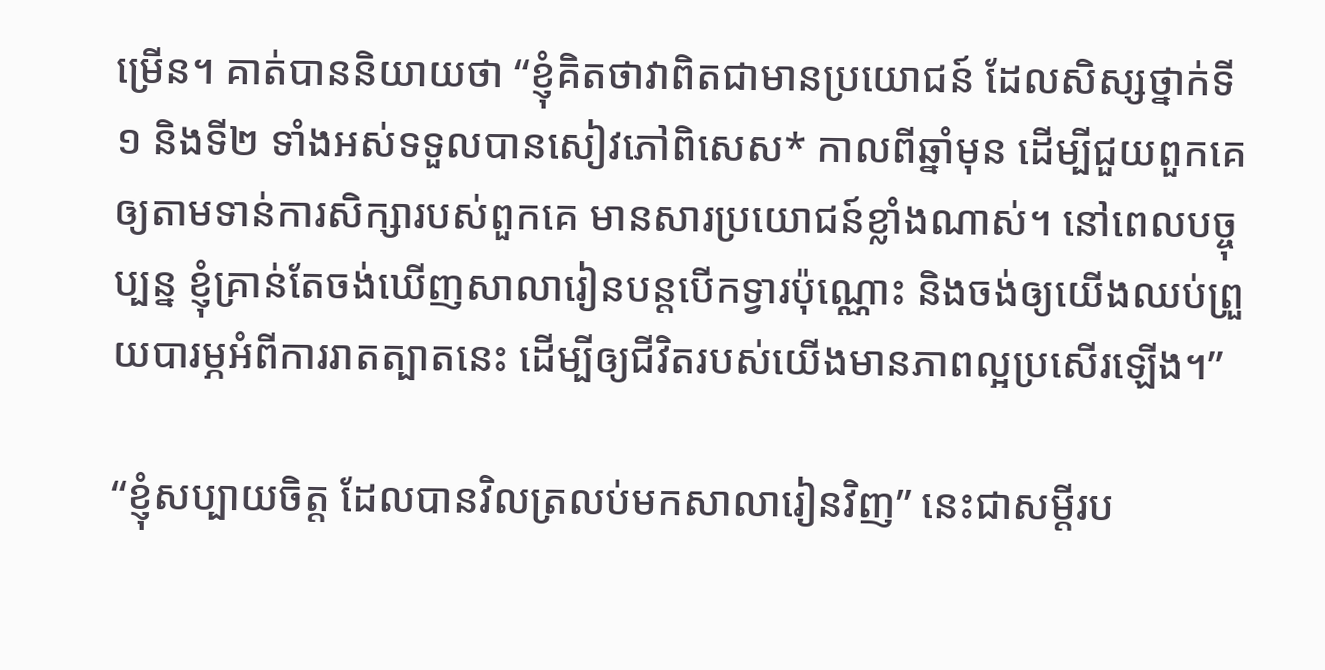ម្រើន។ គាត់បាននិយាយថា “ខ្ញុំគិតថាវាពិតជាមានប្រយោជន៍ ដែលសិស្សថ្នាក់ទី១ និងទី២ ទាំងអស់ទទួលបានសៀវភៅពិសេស* កាលពីឆ្នាំមុន ដើម្បីជួយពួកគេឲ្យតាមទាន់ការសិក្សារបស់ពួកគេ មានសារប្រយោជន៍ខ្លាំងណាស់។ នៅពេលបច្ចុប្បន្ន ខ្ញុំគ្រាន់តែចង់ឃើញសាលារៀនបន្តបើកទ្វារប៉ុណ្ណោះ និងចង់ឲ្យយើងឈប់ព្រួយបារម្ភអំពីការរាតត្បាតនេះ ដើម្បីឲ្យជីវិតរបស់យើងមានភាពល្អប្រសើរឡើង។”

“ខ្ញុំសប្បាយចិត្ត ដែលបានវិលត្រលប់មកសាលារៀនវិញ” នេះជាសម្ដីរប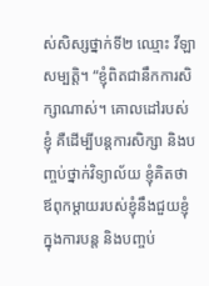ស់សិស្សថ្នាក់ទី២ ឈ្មោះ វីឡា សម្បត្តិ។ “ខ្ញុំពិតជានឹកការសិក្សាណាស់។ គោលដៅរបស់ខ្ញុំ គឺដើម្បីបន្តការសិក្សា និងបញ្ចប់ថ្នាក់វិទ្យាល័យ ខ្ញុំគិតថា ឪពុកម្ដាយរបស់ខ្ញុំនឹងជួយខ្ញុំក្នុងការបន្ត និងបញ្ចប់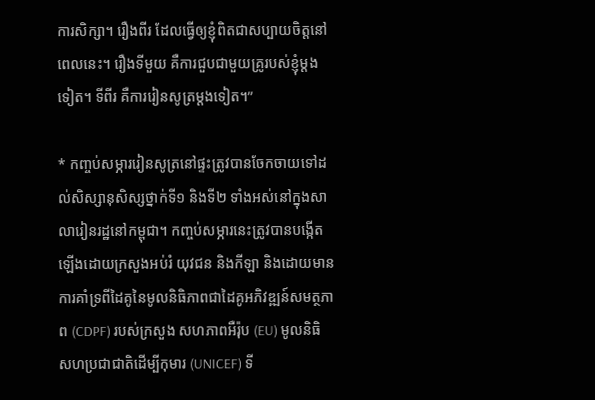ការសិក្សា។ រឿងពីរ ដែលធ្វើឲ្យខ្ញុំពិតជាសប្បាយចិត្តនៅពេលនេះ។ រឿងទីមួយ គឺការជួបជាមួយគ្រូរបស់ខ្ញុំម្ដងទៀត។ ទីពីរ គឺការរៀនសូត្រម្ដងទៀត។”

* កញ្ចប់សម្ភាររៀនសូត្រនៅផ្ទះត្រូវបានចែកចាយទៅដល់សិស្សានុសិស្សថ្នាក់ទី១ និងទី២ ទាំងអស់នៅក្នុងសាលារៀនរដ្ឋនៅកម្ពុជា។ កញ្ចប់សម្ភារនេះត្រូវបានបង្កើតឡើងដោយក្រសួងអប់រំ យុវជន និងកីឡា និងដោយមានការគាំទ្រពីដៃគូនៃមូលនិធិភាពជាដៃគូអភិវឌ្ឍន៍សមត្ថភាព (CDPF) របស់ក្រសួង សហភាពអឺរ៉ុប (EU) មូលនិធិសហប្រជាជាតិដើម្បីកុមារ (UNICEF) ទី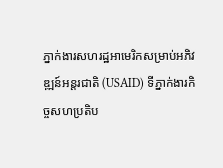ភ្នាក់ងារសហរដ្ឋអាមេរិកសម្រាប់អភិវឌ្ឍន៍អន្តរជាតិ (USAID) ទីភ្នាក់ងារកិច្ចសហប្រតិប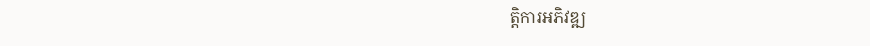ត្តិការអភិវឌ្ឍ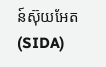ន៍ស៊ុយអែត (SIDA)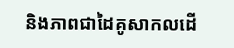និងភាពជាដៃគូសាកលដើ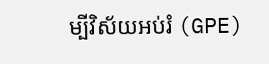ម្បីវិស័យអប់រំ (GPE)